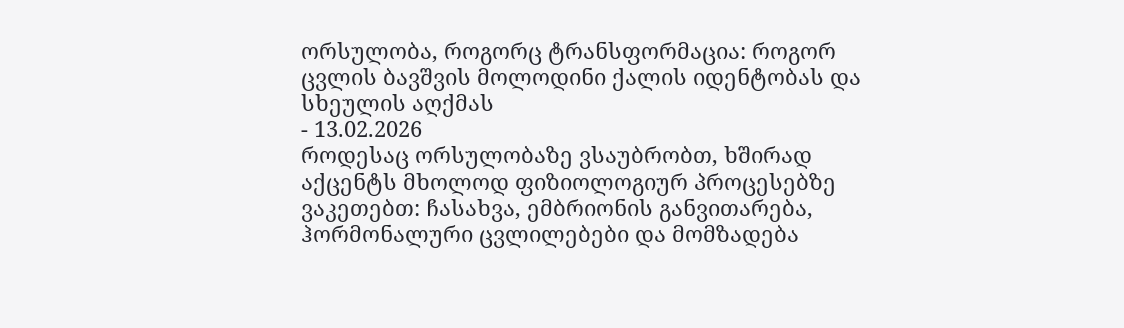ორსულობა, როგორც ტრანსფორმაცია: როგორ ცვლის ბავშვის მოლოდინი ქალის იდენტობას და სხეულის აღქმას
- 13.02.2026
როდესაც ორსულობაზე ვსაუბრობთ, ხშირად აქცენტს მხოლოდ ფიზიოლოგიურ პროცესებზე ვაკეთებთ: ჩასახვა, ემბრიონის განვითარება, ჰორმონალური ცვლილებები და მომზადება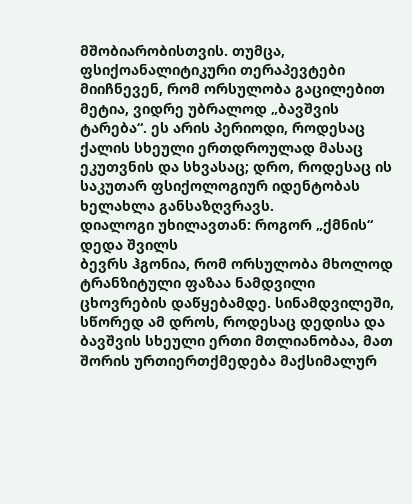მშობიარობისთვის. თუმცა, ფსიქოანალიტიკური თერაპევტები მიიჩნევენ, რომ ორსულობა გაცილებით მეტია, ვიდრე უბრალოდ „ბავშვის ტარება“. ეს არის პერიოდი, როდესაც ქალის სხეული ერთდროულად მასაც ეკუთვნის და სხვასაც; დრო, როდესაც ის საკუთარ ფსიქოლოგიურ იდენტობას ხელახლა განსაზღვრავს.
დიალოგი უხილავთან: როგორ „ქმნის“ დედა შვილს
ბევრს ჰგონია, რომ ორსულობა მხოლოდ ტრანზიტული ფაზაა ნამდვილი ცხოვრების დაწყებამდე. სინამდვილეში, სწორედ ამ დროს, როდესაც დედისა და ბავშვის სხეული ერთი მთლიანობაა, მათ შორის ურთიერთქმედება მაქსიმალურ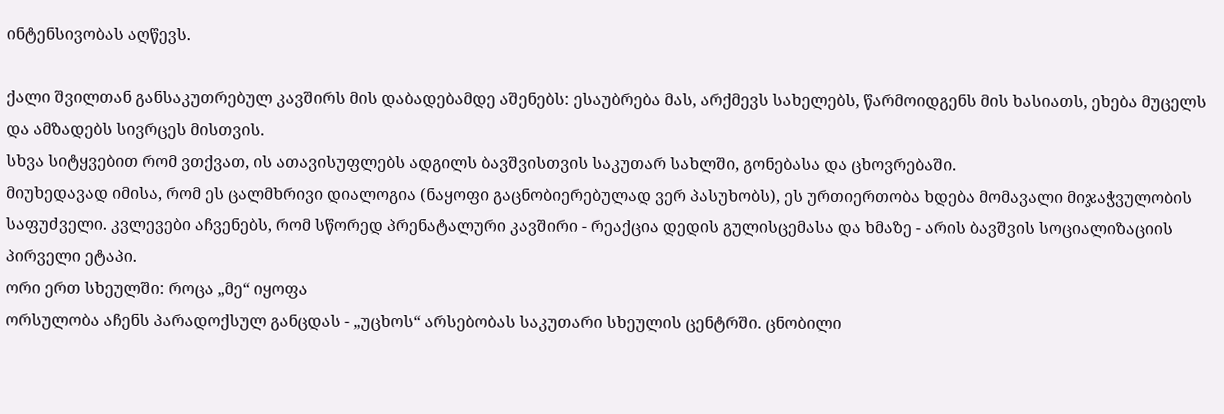ინტენსივობას აღწევს.

ქალი შვილთან განსაკუთრებულ კავშირს მის დაბადებამდე აშენებს: ესაუბრება მას, არქმევს სახელებს, წარმოიდგენს მის ხასიათს, ეხება მუცელს და ამზადებს სივრცეს მისთვის.
სხვა სიტყვებით რომ ვთქვათ, ის ათავისუფლებს ადგილს ბავშვისთვის საკუთარ სახლში, გონებასა და ცხოვრებაში.
მიუხედავად იმისა, რომ ეს ცალმხრივი დიალოგია (ნაყოფი გაცნობიერებულად ვერ პასუხობს), ეს ურთიერთობა ხდება მომავალი მიჯაჭვულობის საფუძველი. კვლევები აჩვენებს, რომ სწორედ პრენატალური კავშირი - რეაქცია დედის გულისცემასა და ხმაზე - არის ბავშვის სოციალიზაციის პირველი ეტაპი.
ორი ერთ სხეულში: როცა „მე“ იყოფა
ორსულობა აჩენს პარადოქსულ განცდას - „უცხოს“ არსებობას საკუთარი სხეულის ცენტრში. ცნობილი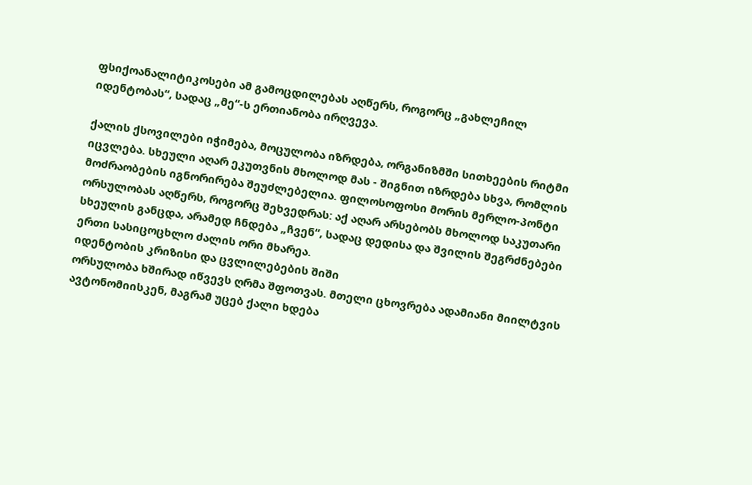ფსიქოანალიტიკოსები ამ გამოცდილებას აღწერს, როგორც „გახლეჩილ იდენტობას“, სადაც „მე“-ს ერთიანობა ირღვევა.

ქალის ქსოვილები იჭიმება, მოცულობა იზრდება, ორგანიზმში სითხეების რიტმი იცვლება. სხეული აღარ ეკუთვნის მხოლოდ მას - შიგნით იზრდება სხვა, რომლის მოძრაობების იგნორირება შეუძლებელია. ფილოსოფოსი მორის მერლო-პონტი ორსულობას აღწერს, როგორც შეხვედრას: აქ აღარ არსებობს მხოლოდ საკუთარი სხეულის განცდა, არამედ ჩნდება „ჩვენ“, სადაც დედისა და შვილის შეგრძნებები ერთი სასიცოცხლო ძალის ორი მხარეა.
იდენტობის კრიზისი და ცვლილებების შიში
ორსულობა ხშირად იწვევს ღრმა შფოთვას. მთელი ცხოვრება ადამიანი მიილტვის ავტონომიისკენ, მაგრამ უცებ ქალი ხდება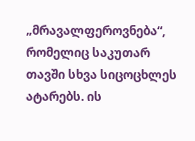„მრავალფეროვნება“, რომელიც საკუთარ თავში სხვა სიცოცხლეს ატარებს. ის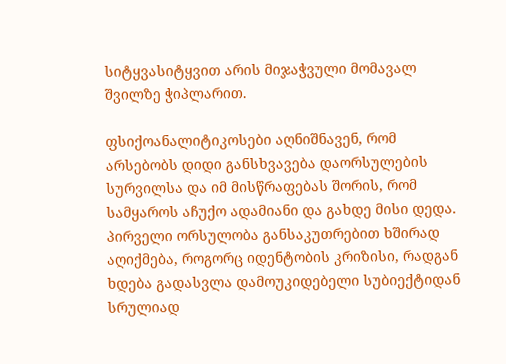სიტყვასიტყვით არის მიჯაჭვული მომავალ შვილზე ჭიპლარით.

ფსიქოანალიტიკოსები აღნიშნავენ, რომ არსებობს დიდი განსხვავება დაორსულების სურვილსა და იმ მისწრაფებას შორის, რომ სამყაროს აჩუქო ადამიანი და გახდე მისი დედა. პირველი ორსულობა განსაკუთრებით ხშირად აღიქმება, როგორც იდენტობის კრიზისი, რადგან ხდება გადასვლა დამოუკიდებელი სუბიექტიდან სრულიად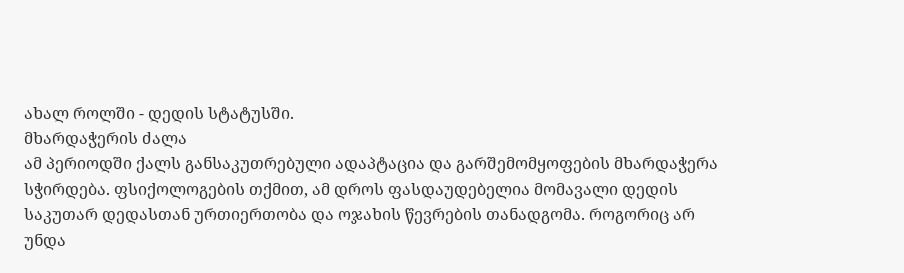ახალ როლში - დედის სტატუსში.
მხარდაჭერის ძალა
ამ პერიოდში ქალს განსაკუთრებული ადაპტაცია და გარშემომყოფების მხარდაჭერა სჭირდება. ფსიქოლოგების თქმით, ამ დროს ფასდაუდებელია მომავალი დედის საკუთარ დედასთან ურთიერთობა და ოჯახის წევრების თანადგომა. როგორიც არ უნდა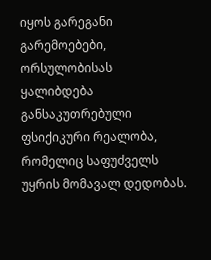იყოს გარეგანი გარემოებები, ორსულობისას ყალიბდება განსაკუთრებული ფსიქიკური რეალობა, რომელიც საფუძველს უყრის მომავალ დედობას.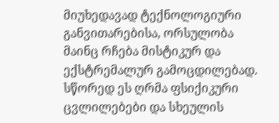მიუხედავად ტექნოლოგიური განვითარებისა, ორსულობა მაინც რჩება მისტიკურ და ექსტრემალურ გამოცდილებად. სწორედ ეს ღრმა ფსიქიკური ცვლილებები და სხეულის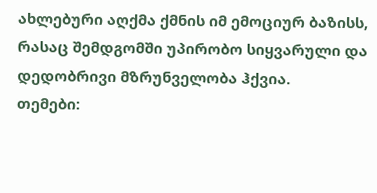ახლებური აღქმა ქმნის იმ ემოციურ ბაზისს, რასაც შემდგომში უპირობო სიყვარული და დედობრივი მზრუნველობა ჰქვია.
თემები: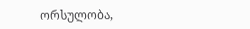ორსულობა,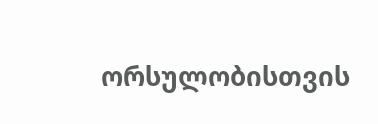ორსულობისთვის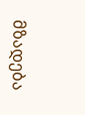მზადება